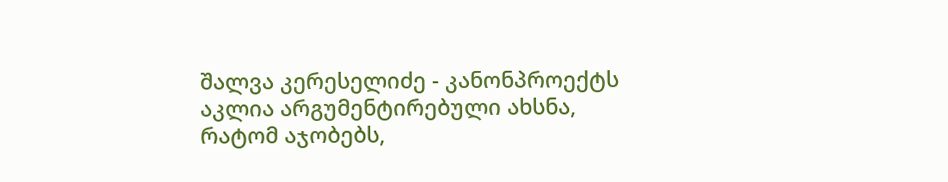შალვა კერესელიძე - კანონპროექტს აკლია არგუმენტირებული ახსნა, რატომ აჯობებს,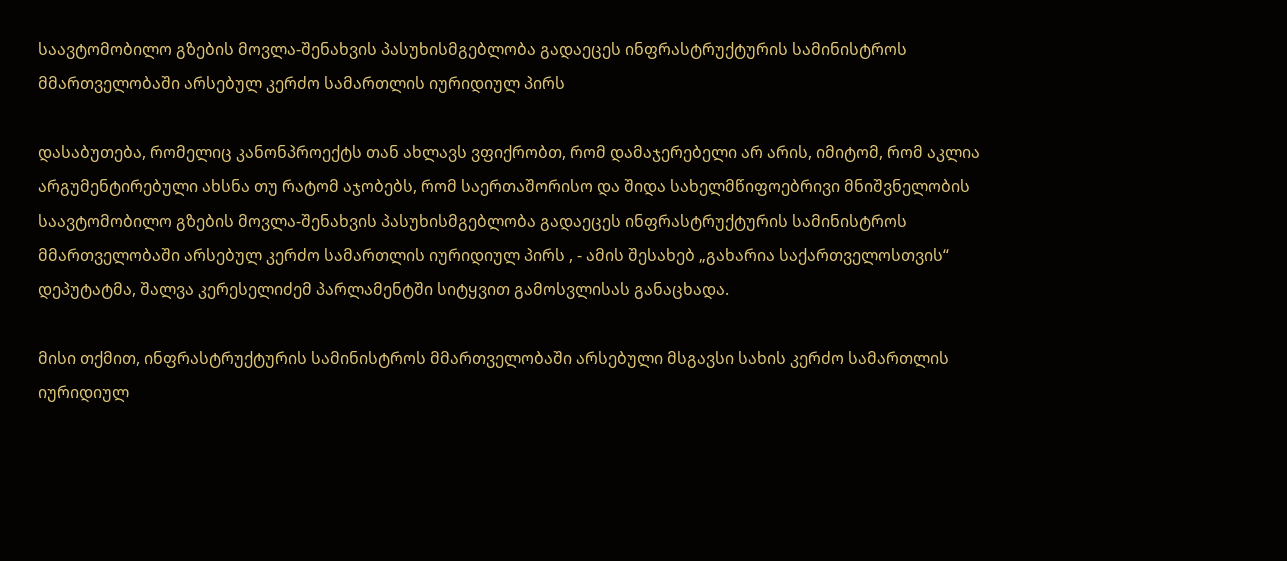საავტომობილო გზების მოვლა-შენახვის პასუხისმგებლობა გადაეცეს ინფრასტრუქტურის სამინისტროს მმართველობაში არსებულ კერძო სამართლის იურიდიულ პირს

დასაბუთება, რომელიც კანონპროექტს თან ახლავს ვფიქრობთ, რომ დამაჯერებელი არ არის, იმიტომ, რომ აკლია არგუმენტირებული ახსნა თუ რატომ აჯობებს, რომ საერთაშორისო და შიდა სახელმწიფოებრივი მნიშვნელობის საავტომობილო გზების მოვლა-შენახვის პასუხისმგებლობა გადაეცეს ინფრასტრუქტურის სამინისტროს მმართველობაში არსებულ კერძო სამართლის იურიდიულ პირს , - ამის შესახებ „გახარია საქართველოსთვის“ დეპუტატმა, შალვა კერესელიძემ პარლამენტში სიტყვით გამოსვლისას განაცხადა.

მისი თქმით, ინფრასტრუქტურის სამინისტროს მმართველობაში არსებული მსგავსი სახის კერძო სამართლის იურიდიულ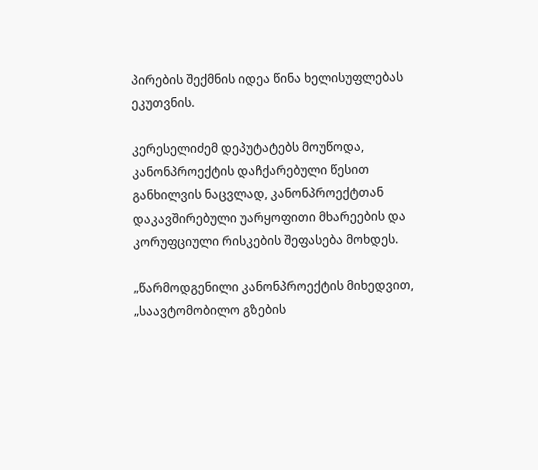პირების შექმნის იდეა წინა ხელისუფლებას ეკუთვნის.

კერესელიძემ დეპუტატებს მოუწოდა, კანონპროექტის დაჩქარებული წესით განხილვის ნაცვლად, კანონპროექტთან დაკავშირებული უარყოფითი მხარეების და კორუფციული რისკების შეფასება მოხდეს.

„წარმოდგენილი კანონპროექტის მიხედვით, „საავტომობილო გზების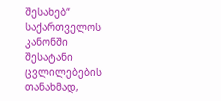შესახებ“ საქართველოს კანონში შესატანი ცვლილებების თანახმად,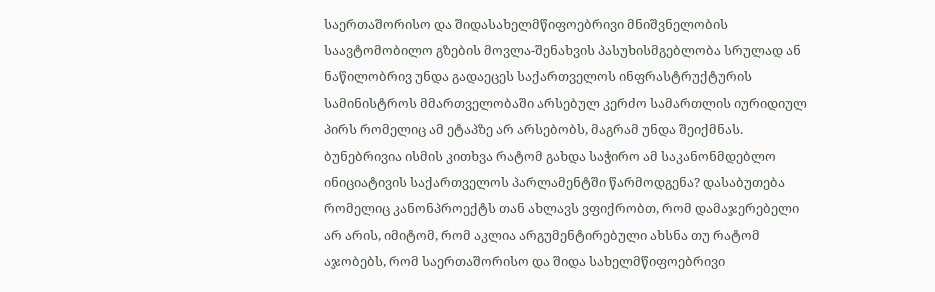საერთაშორისო და შიდასახელმწიფოებრივი მნიშვნელობის საავტომობილო გზების მოვლა-შენახვის პასუხისმგებლობა სრულად ან ნაწილობრივ უნდა გადაეცეს საქართველოს ინფრასტრუქტურის სამინისტროს მმართველობაში არსებულ კერძო სამართლის იურიდიულ პირს რომელიც ამ ეტაპზე არ არსებობს, მაგრამ უნდა შეიქმნას. ბუნებრივია ისმის კითხვა რატომ გახდა საჭირო ამ საკანონმდებლო ინიციატივის საქართველოს პარლამენტში წარმოდგენა? დასაბუთება რომელიც კანონპროექტს თან ახლავს ვფიქრობთ, რომ დამაჯერებელი არ არის, იმიტომ, რომ აკლია არგუმენტირებული ახსნა თუ რატომ აჯობებს, რომ საერთაშორისო და შიდა სახელმწიფოებრივი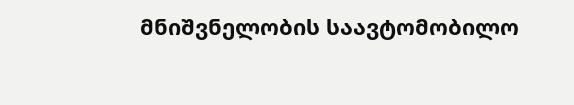მნიშვნელობის საავტომობილო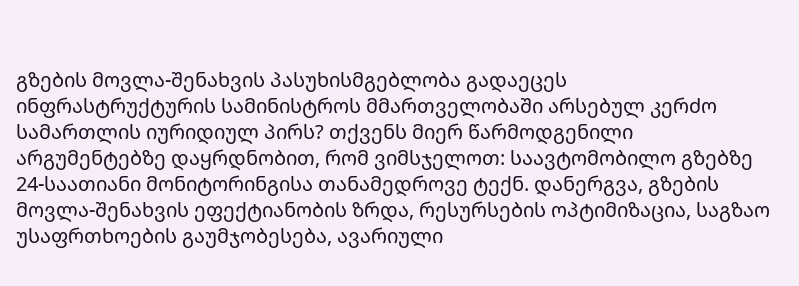გზების მოვლა-შენახვის პასუხისმგებლობა გადაეცეს ინფრასტრუქტურის სამინისტროს მმართველობაში არსებულ კერძო სამართლის იურიდიულ პირს? თქვენს მიერ წარმოდგენილი არგუმენტებზე დაყრდნობით, რომ ვიმსჯელოთ: საავტომობილო გზებზე 24-საათიანი მონიტორინგისა თანამედროვე ტექნ. დანერგვა, გზების მოვლა-შენახვის ეფექტიანობის ზრდა, რესურსების ოპტიმიზაცია, საგზაო უსაფრთხოების გაუმჯობესება, ავარიული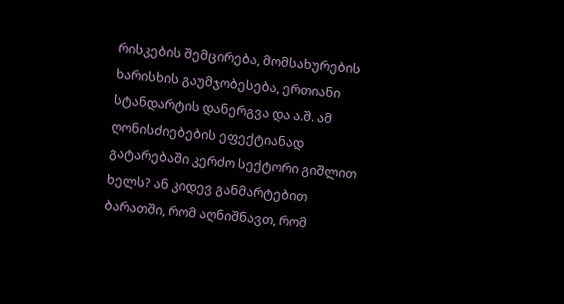რისკების შემცირება, მომსახურების ხარისხის გაუმჯობესება, ერთიანი სტანდარტის დანერგვა და ა.შ. ამ ღონისძიებების ეფექტიანად გატარებაში კერძო სექტორი გიშლით ხელს? ან კიდევ განმარტებით ბარათში, რომ აღნიშნავთ, რომ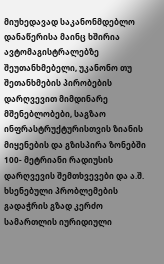მიუხედავად საკანონმდებლო დანაწერისა მაინც ხშირია ავტომაგისტრალებზე შეუთანხმებელი, უკანონო თუ შეთანხმების პირობების დარღვევით მიმდინარე მშენებლობები, საგზაო ინფრასტრუქტურისთვის ზიანის მიყენების და გზისპირა ზონებში 100- მეტრიანი რადიუსის დარღვევის შემთხვევები და ა.შ. ხსენებული პრობლემების გადაჭრის გზად კერძო სამართლის იურიდიული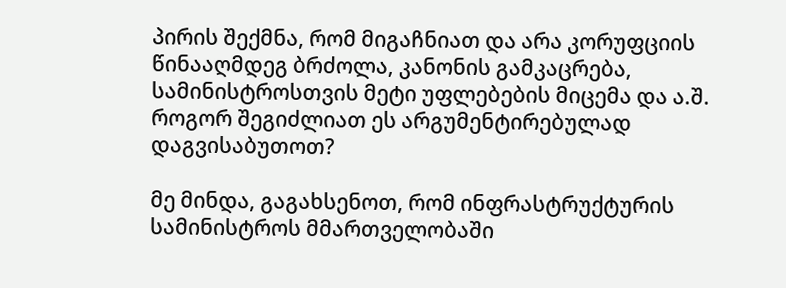პირის შექმნა, რომ მიგაჩნიათ და არა კორუფციის წინააღმდეგ ბრძოლა, კანონის გამკაცრება, სამინისტროსთვის მეტი უფლებების მიცემა და ა.შ. როგორ შეგიძლიათ ეს არგუმენტირებულად დაგვისაბუთოთ?

მე მინდა, გაგახსენოთ, რომ ინფრასტრუქტურის სამინისტროს მმართველობაში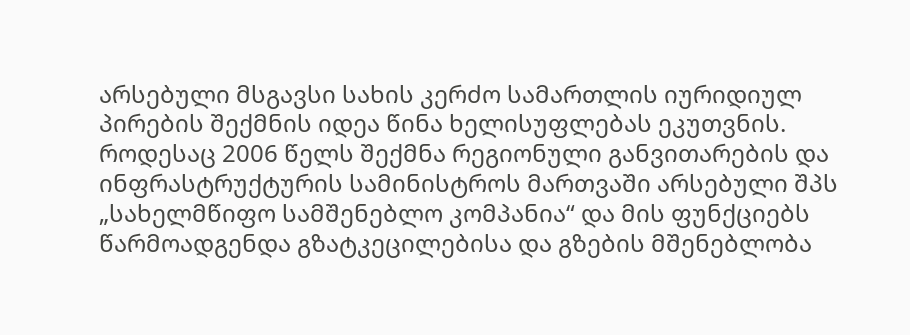არსებული მსგავსი სახის კერძო სამართლის იურიდიულ პირების შექმნის იდეა წინა ხელისუფლებას ეკუთვნის. როდესაც 2006 წელს შექმნა რეგიონული განვითარების და ინფრასტრუქტურის სამინისტროს მართვაში არსებული შპს „სახელმწიფო სამშენებლო კომპანია“ და მის ფუნქციებს წარმოადგენდა გზატკეცილებისა და გზების მშენებლობა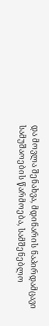და მოვლა შენახვა, მდინარის ნაპირდამცავი სამუშაოების წარმოება, სამშენებლო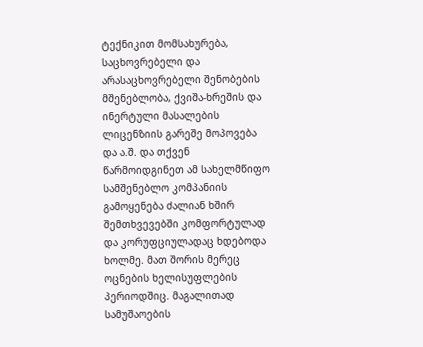ტექნიკით მომსახურება, საცხოვრებელი და არასაცხოვრებელი შენობების მშენებლობა, ქვიშა-ხრეშის და ინერტული მასალების ლიცენზიის გარეშე მოპოვება და ა.შ. და თქვენ წარმოიდგინეთ ამ სახელმწიფო სამშენებლო კომპანიის გამოყენება ძალიან ხშირ შემთხვევებში კომფორტულად და კორუფციულადაც ხდებოდა ხოლმე. მათ შორის მერეც ოცნების ხელისუფლების პერიოდშიც. მაგალითად სამუშაოების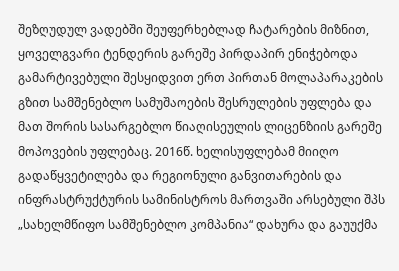შეზღუდულ ვადებში შეუფერხებლად ჩატარების მიზნით, ყოველგვარი ტენდერის გარეშე პირდაპირ ენიჭებოდა გამარტივებული შესყიდვით ერთ პირთან მოლაპარაკების გზით სამშენებლო სამუშაოების შესრულების უფლება და მათ შორის სასარგებლო წიაღისეულის ლიცენზიის გარეშე მოპოვების უფლებაც. 2016წ. ხელისუფლებამ მიიღო გადაწყვეტილება და რეგიონული განვითარების და ინფრასტრუქტურის სამინისტროს მართვაში არსებული შპს „სახელმწიფო სამშენებლო კომპანია“ დახურა და გაუუქმა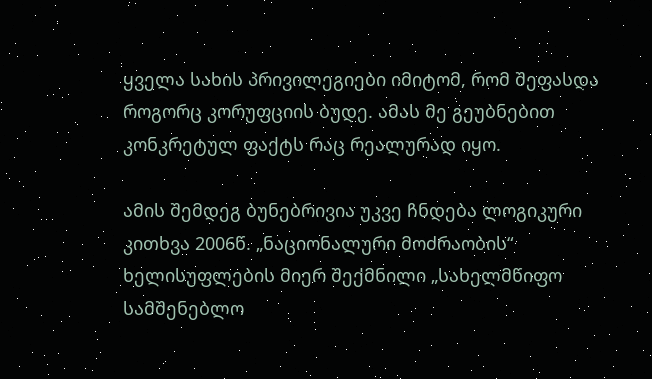ყველა სახის პრივილეგიები იმიტომ, რომ შეფასდა როგორც კორუფციის ბუდე. ამას მე გეუბნებით კონკრეტულ ფაქტს რაც რეალურად იყო.

ამის შემდეგ ბუნებრივია უკვე ჩნდება ლოგიკური კითხვა 2006წ. „ნაციონალური მოძრაობის“ ხელისუფლების მიერ შექმნილი „სახელმწიფო სამშენებლო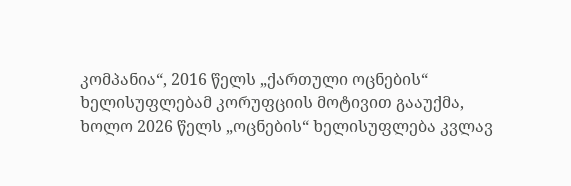კომპანია“, 2016 წელს „ქართული ოცნების“ ხელისუფლებამ კორუფციის მოტივით გააუქმა, ხოლო 2026 წელს „ოცნების“ ხელისუფლება კვლავ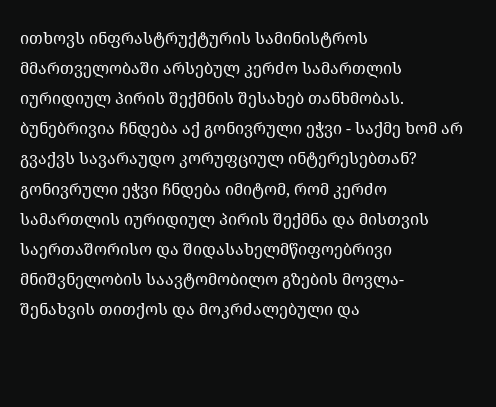ითხოვს ინფრასტრუქტურის სამინისტროს მმართველობაში არსებულ კერძო სამართლის იურიდიულ პირის შექმნის შესახებ თანხმობას. ბუნებრივია ჩნდება აქ გონივრული ეჭვი - საქმე ხომ არ გვაქვს სავარაუდო კორუფციულ ინტერესებთან? გონივრული ეჭვი ჩნდება იმიტომ, რომ კერძო სამართლის იურიდიულ პირის შექმნა და მისთვის საერთაშორისო და შიდასახელმწიფოებრივი მნიშვნელობის საავტომობილო გზების მოვლა-შენახვის თითქოს და მოკრძალებული და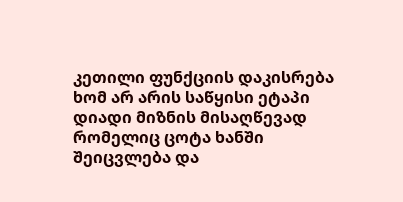კეთილი ფუნქციის დაკისრება ხომ არ არის საწყისი ეტაპი დიადი მიზნის მისაღწევად რომელიც ცოტა ხანში შეიცვლება და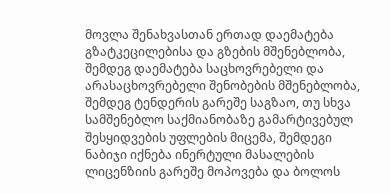მოვლა შენახვასთან ერთად დაემატება გზატკეცილებისა და გზების მშენებლობა, შემდეგ დაემატება საცხოვრებელი და არასაცხოვრებელი შენობების მშენებლობა, შემდეგ ტენდერის გარეშე საგზაო, თუ სხვა სამშენებლო საქმიანობაზე გამარტივებულ შესყიდვების უფლების მიცემა, შემდეგი ნაბიჯი იქნება ინერტული მასალების ლიცენზიის გარეშე მოპოვება და ბოლოს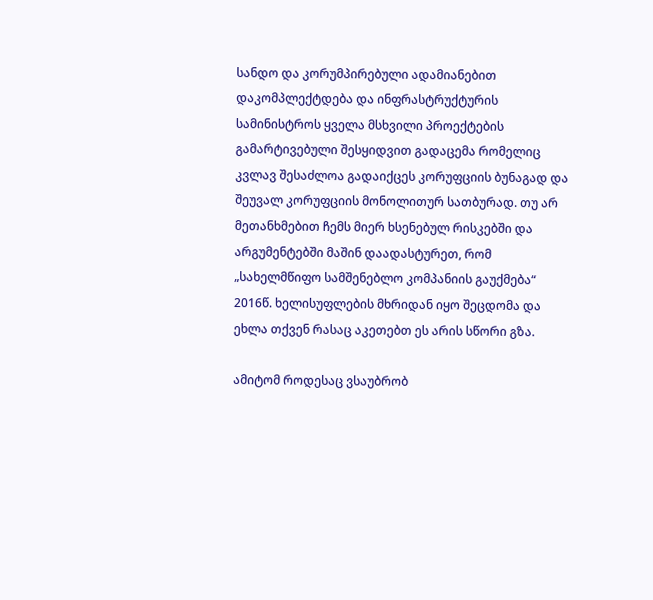სანდო და კორუმპირებული ადამიანებით დაკომპლექტდება და ინფრასტრუქტურის სამინისტროს ყველა მსხვილი პროექტების გამარტივებული შესყიდვით გადაცემა რომელიც კვლავ შესაძლოა გადაიქცეს კორუფციის ბუნაგად და შეუვალ კორუფციის მონოლითურ სათბურად. თუ არ მეთანხმებით ჩემს მიერ ხსენებულ რისკებში და არგუმენტებში მაშინ დაადასტურეთ, რომ „სახელმწიფო სამშენებლო კომპანიის გაუქმება“ 2016წ. ხელისუფლების მხრიდან იყო შეცდომა და ეხლა თქვენ რასაც აკეთებთ ეს არის სწორი გზა.

ამიტომ როდესაც ვსაუბრობ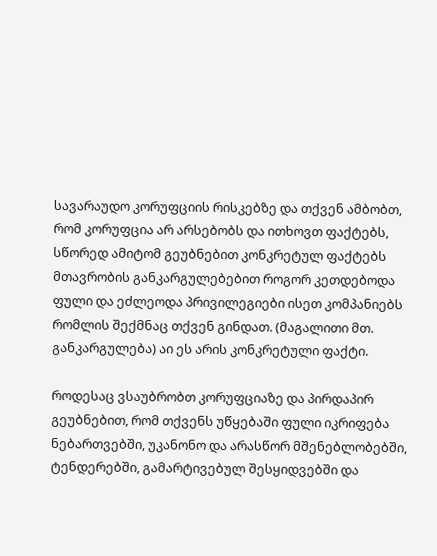სავარაუდო კორუფციის რისკებზე და თქვენ ამბობთ, რომ კორუფცია არ არსებობს და ითხოვთ ფაქტებს, სწორედ ამიტომ გეუბნებით კონკრეტულ ფაქტებს მთავრობის განკარგულებებით როგორ კეთდებოდა ფული და ეძლეოდა პრივილეგიები ისეთ კომპანიებს რომლის შექმნაც თქვენ გინდათ. (მაგალითი მთ. განკარგულება) აი ეს არის კონკრეტული ფაქტი.

როდესაც ვსაუბრობთ კორუფციაზე და პირდაპირ გეუბნებით, რომ თქვენს უწყებაში ფული იკრიფება ნებართვებში, უკანონო და არასწორ მშენებლობებში, ტენდერებში, გამარტივებულ შესყიდვებში და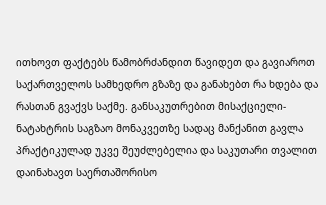ითხოვთ ფაქტებს წამობრძანდით წავიდეთ და გავიაროთ საქართველოს სამხედრო გზაზე და განახებთ რა ხდება და რასთან გვაქვს საქმე. განსაკუთრებით მისაქციელი-ნატახტრის საგზაო მონაკვეთზე სადაც მანქანით გავლა პრაქტიკულად უკვე შეუძლებელია და საკუთარი თვალით დაინახავთ საერთაშორისო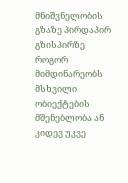მნიშვნელობის გზაზე პირდაპირ გზისპირზე როგორ მიმდინარეობს მსხვილი ობიექტების მშენებლობა ან კიდევ უკვე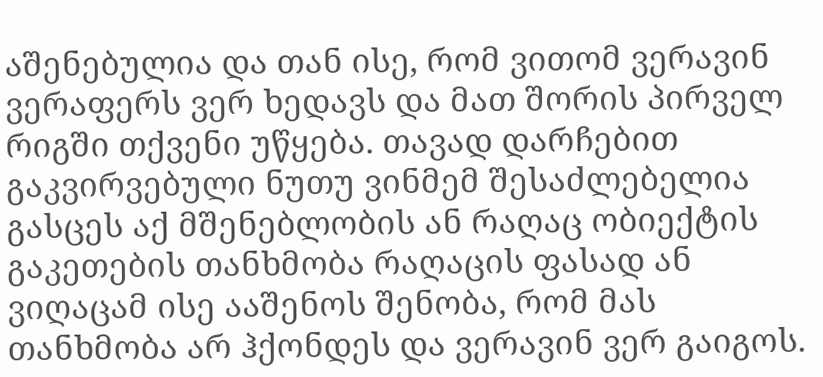აშენებულია და თან ისე, რომ ვითომ ვერავინ ვერაფერს ვერ ხედავს და მათ შორის პირველ რიგში თქვენი უწყება. თავად დარჩებით გაკვირვებული ნუთუ ვინმემ შესაძლებელია გასცეს აქ მშენებლობის ან რაღაც ობიექტის გაკეთების თანხმობა რაღაცის ფასად ან ვიღაცამ ისე ააშენოს შენობა, რომ მას თანხმობა არ ჰქონდეს და ვერავინ ვერ გაიგოს.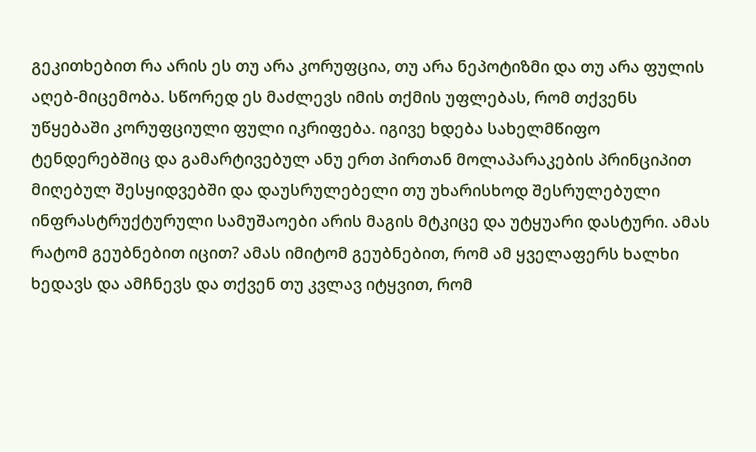გეკითხებით რა არის ეს თუ არა კორუფცია, თუ არა ნეპოტიზმი და თუ არა ფულის აღებ-მიცემობა. სწორედ ეს მაძლევს იმის თქმის უფლებას, რომ თქვენს უწყებაში კორუფციული ფული იკრიფება. იგივე ხდება სახელმწიფო ტენდერებშიც და გამარტივებულ ანუ ერთ პირთან მოლაპარაკების პრინციპით მიღებულ შესყიდვებში და დაუსრულებელი თუ უხარისხოდ შესრულებული ინფრასტრუქტურული სამუშაოები არის მაგის მტკიცე და უტყუარი დასტური. ამას რატომ გეუბნებით იცით? ამას იმიტომ გეუბნებით, რომ ამ ყველაფერს ხალხი ხედავს და ამჩნევს და თქვენ თუ კვლავ იტყვით, რომ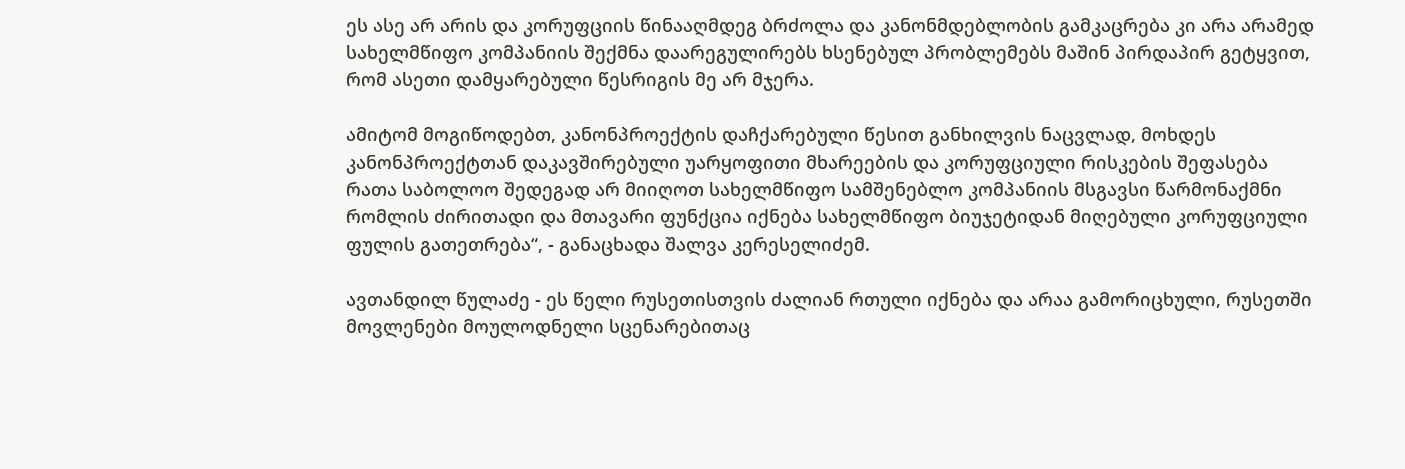ეს ასე არ არის და კორუფციის წინააღმდეგ ბრძოლა და კანონმდებლობის გამკაცრება კი არა არამედ სახელმწიფო კომპანიის შექმნა დაარეგულირებს ხსენებულ პრობლემებს მაშინ პირდაპირ გეტყვით, რომ ასეთი დამყარებული წესრიგის მე არ მჯერა.

ამიტომ მოგიწოდებთ, კანონპროექტის დაჩქარებული წესით განხილვის ნაცვლად, მოხდეს კანონპროექტთან დაკავშირებული უარყოფითი მხარეების და კორუფციული რისკების შეფასება რათა საბოლოო შედეგად არ მიიღოთ სახელმწიფო სამშენებლო კომპანიის მსგავსი წარმონაქმნი რომლის ძირითადი და მთავარი ფუნქცია იქნება სახელმწიფო ბიუჯეტიდან მიღებული კორუფციული ფულის გათეთრება“, - განაცხადა შალვა კერესელიძემ.

ავთანდილ წულაძე - ეს წელი რუსეთისთვის ძალიან რთული იქნება და არაა გამორიცხული, რუსეთში მოვლენები მოულოდნელი სცენარებითაც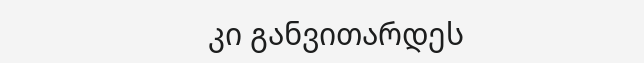კი განვითარდეს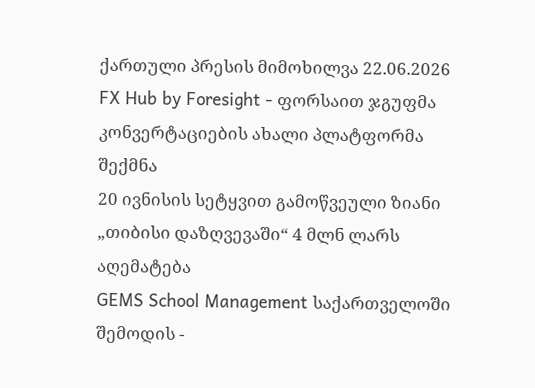ქართული პრესის მიმოხილვა 22.06.2026
FX Hub by Foresight - ფორსაით ჯგუფმა კონვერტაციების ახალი პლატფორმა შექმნა
20 ივნისის სეტყვით გამოწვეული ზიანი „თიბისი დაზღვევაში“ 4 მლნ ლარს აღემატება
GEMS School Management საქართველოში შემოდის -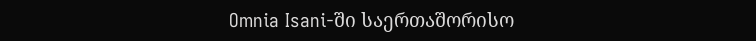Omnia Isani-ში საერთაშორისო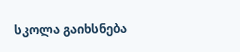სკოლა გაიხსნება